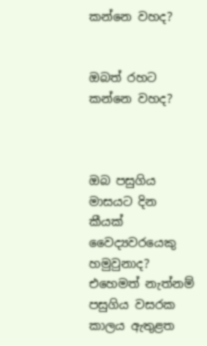කන්නෙ වහද?


ඔබත් රහට කන්නෙ වහද?



ඔබ පසුගිය මාසයට දින කීයක් වෛද්‍යවරයෙකු හමුවුනාද? එහෙමත් නැත්නම් පසුගිය වසරක කාලය ඇතුළත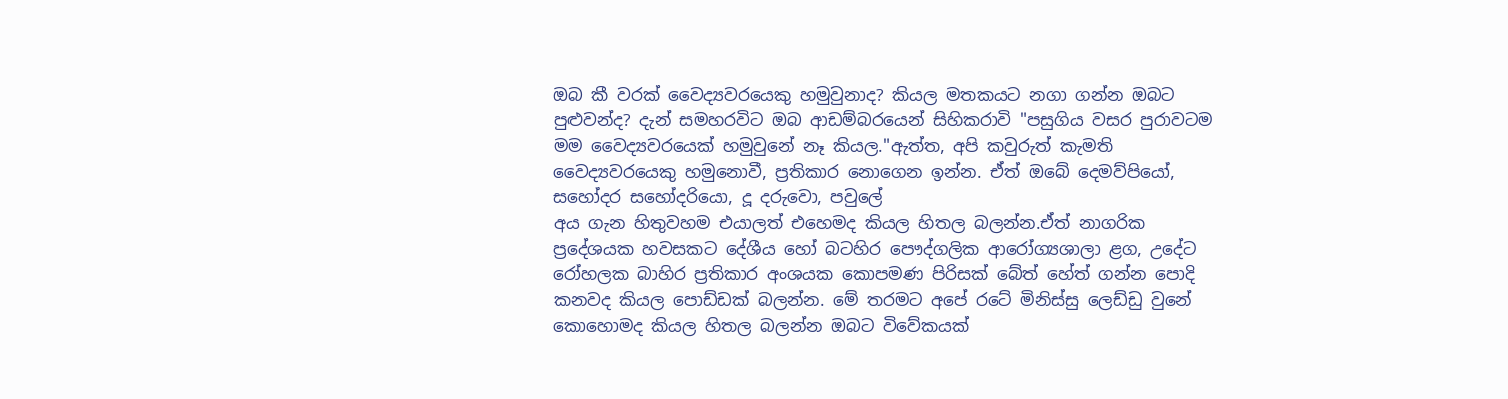ඔබ කී වරක් වෛද්‍යවරයෙකු හමුවුනාද? කියල මතකයට නගා ගන්න ඔබට පුළුවන්ද? දැන් සමහරවිට ඔබ ආඩම්බරයෙන් සිහිකරාවි "පසුගිය වසර පුරාවටම මම වෛද්‍යවරයෙක් හමුවුනේ නෑ කියල."ඇත්ත, අපි කවුරුත් කැමති වෛද්‍යවරයෙකු හමුනොවී, ප්‍රතිකාර නොගෙන ඉන්න. ඒත් ඔබේ දෙමව්පියෝ, සහෝදර සහෝදරියො, දූ දරුවො, පවුලේ
අය ගැන හිතුවහම එයාලත් එහෙමද කියල හිතල බලන්න.ඒත් නාගරික ප්‍රදේශයක හවසකට දේශීය හෝ බටහිර පෞද්ගලික ආරෝග්‍යශාලා ළග, උදේට රෝහලක බාහිර ප්‍රතිකාර අංශයක කොපමණ පිරිසක් බේත් හේත් ගන්න පොදි කනවද කියල පොඩ්ඩක් බලන්න. මේ තරමට අපේ රටේ මිනිස්සු ලෙඩ්ඩු වුනේ කොහොමද කියල හිතල බලන්න ඔබට විවේකයක්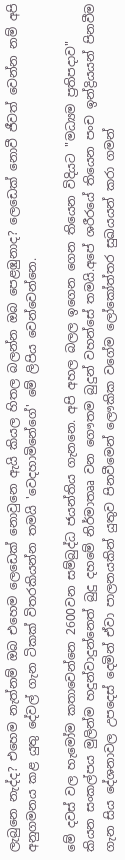ලැබුනෙ නැද්ද? එහෙම නැත්නම් ඔබ එහෙම ලෙඩෙක් නොවුනෙ ඇයි කියල හිතල බලන්න ඔබ පෙළඹුනාද? ලෙඩෙක් නොවී ජීවත් වෙන්න නම් අපි අනුගමනය කළ යුතු දේවල් ගැන ටිකක් විතරකියන්න තමයි 'වෙදහාමිනේගේ' මේ ලිපිය වෙන්වෙන්නෙ.

මේ දවස් වල හැමෝම කතාවෙන්නෙ 2600වන සම්බුද්ධ ජයන්තිය ගැනනෙ. අපි අහල බලල ඉගෙන ගෙන තියෙන විදියට "මධ්‍යම ප්‍රතිපදාව" කියන සංකල්පය මුලින්ම හදුන්වාදුන්නෙත් බුදු දහමේ නිර්මාතෲ වන ගෞතම බුදුන් වහන්සේ තමයි.අපේ ශරීරයේ තියෙන පංච ඉන්ද්‍රියයන් පිනවීම ගැන සිය දේශනාවල උපදෙස් දෙමින් ඒවා පාලනයකින් යුතුව පිනවීමෙන් ලෞකික වගේම ලෝකෝත්තර සුඛයයන් කරා ගමන්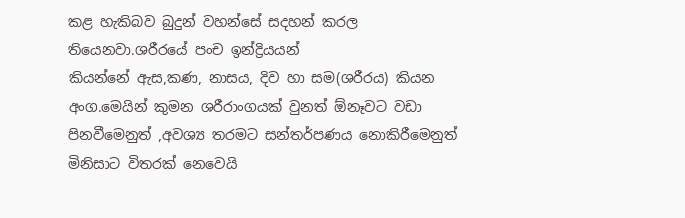කළ හැකිබව බුදුන් වහන්සේ සදහන් කරල තියෙනවා.ශරීරයේ පංච ඉන්ද්‍රියයන්
කියන්නේ ඇස,කණ, නාසය, දිව හා සම(ශරීරය) කියන අංග.මෙයින් කුමන ශරීරාංගයක් වුනත් ඕනෑවට වඩා පිනවීමෙනුත් ,අවශ්‍ය තරමට සන්තර්පණය නොකිරීමෙනුත් මිනිසාට විතරක් නෙවෙයි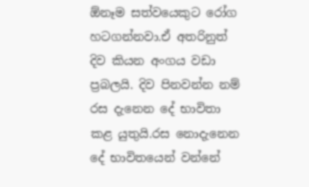ඕනෑම සත්වයෙකුට රෝග හටගන්නවා.ඒ අතරිනුත් දිව කියන අංගය වඩා ප්‍රබලයි. දිව පිනවන්න නම් රස දැනෙන දේ භාවිතා කළ යුතුයි.රස නොදැනෙන දේ භාවිතයෙන් වන්නේ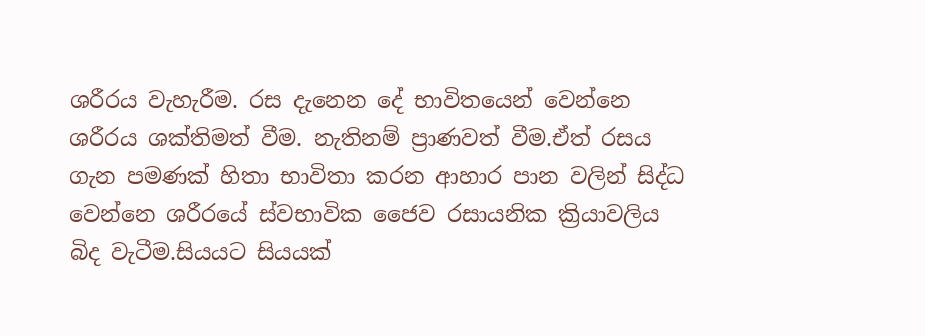ශරීරය වැහැරීම. රස දැනෙන දේ භාවිතයෙන් වෙන්නෙ ශරීරය ශක්තිමත් වීම. නැතිනම් ප්‍රාණවත් වීම.ඒත් රසය ගැන පමණක් හිතා භාවිතා කරන ආහාර පාන වලින් සිද්ධ වෙන්නෙ ශරීරයේ ‍ස්වභාවික ජෛව රසායනික ක්‍රියාවලිය බිද වැටීම.සියයට සියයක්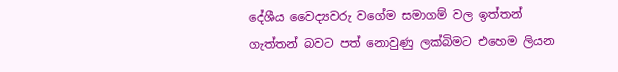දේශීය වෛද්‍යවරු වගේම සමාගම් වල ඉත්තන් ගැත්තන් බවට පත් නොවුණු ලක්බිමට එහෙම ලියන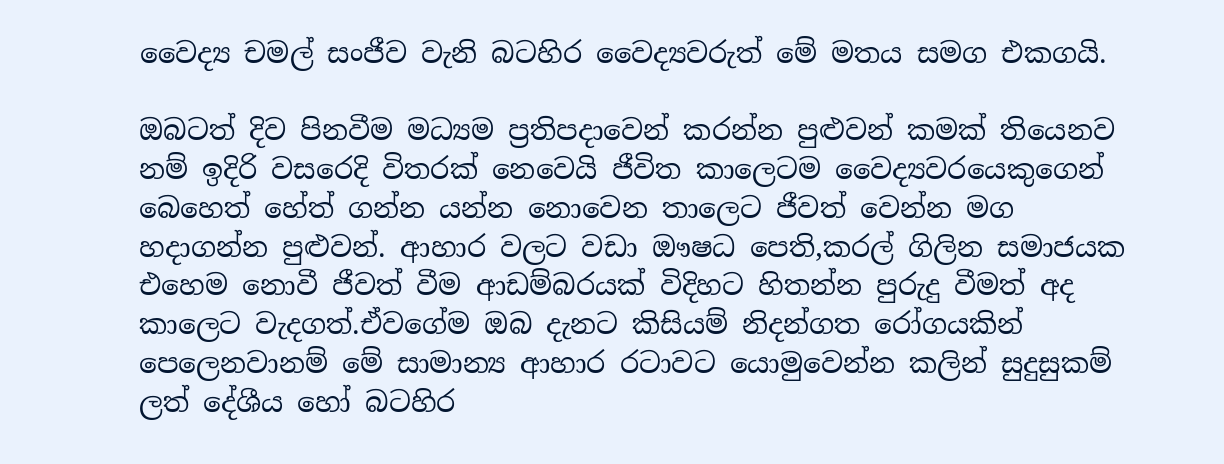වෛද්‍ය චමල් සංජීව වැනි බටහිර වෛද්‍යවරුත් මේ මතය සමග එකගයි.

ඔබටත් දිව පිනවීම මධ්‍යම ප්‍රතිපදාවෙන් කරන්න පුළුවන් කමක් තියෙනව නම් ඉදිරි වසරෙදි විතරක් නෙවෙයි ජීවිත කාලෙටම වෛද්‍යවරයෙකුගෙන් බෙහෙත් හේත් ගන්න යන්න නොවෙන තාලෙට ජීවත් වෙන්න මග හදාගන්න පුළුවන්. ආහාර වලට වඩා ඖෂධ පෙති,කරල් ගිලින සමාජයක එහෙම නොවී ජීවත් වීම ආඩම්බරයක් විදිහට හිතන්න පුරුදු වීමත් අද කාලෙට වැදගත්.ඒවගේම ඔබ දැනට කිසියම් නිදන්ගත රෝගයකින් පෙලෙනවානම් මේ සාමාන්‍ය ආහාර රටාවට යොමුවෙන්න කලින් සුදුසුකම් ලත් දේශීය හෝ බටහිර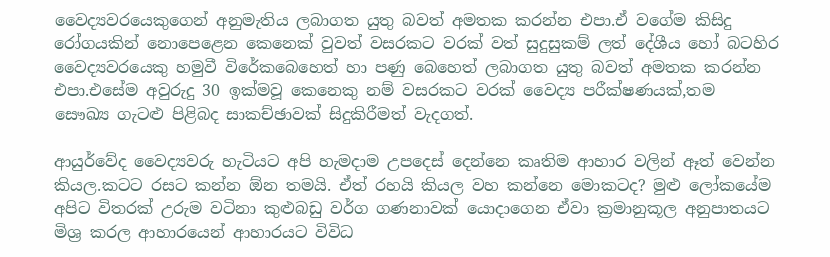වෛද්‍යවරයෙකුගෙන් අනුමැතිය ලබාගත යුතු බවත් අමතක කරන්න එපා.ඒ වගේම කිසිදු රෝගයකින් නොපෙළෙන කෙනෙක් වුවත් වසරකට වරක් වත් සුදුසුකම් ලත් දේශීය හෝ බටහිර වෛද්‍යවරයෙකු හමුවී විරේකබෙහෙත් හා පණු බෙහෙත් ලබාගත යුතු බවත් අමතක කරන්න එපා.එසේම අවුරුදු 30 ඉක්මවූ කෙනෙකු නම් වසරකට වරක් වෛද්‍ය පරීක්ෂණයක්,තම
සෞඛ්‍ය ගැටළු පිළිබද සාකච්ඡාවක් සිදුකිරීමත් වැදගත්.

ආයුර්වේද වෛද්‍යවරු හැටියට අපි හැමදාම උපදෙස් දෙන්නෙ කෘතිම ආහාර වලින් ඈත් වෙන්න කියල.කටට රසට කන්න ඕන තමයි. ඒත් රහයි කියල වහ කන්නෙ මොකටද? මුළු ලෝකයේම අපිට විතරක් උරුම වටිනා කුළුබඩු වර්ග ගණනාවක් යොදාගෙන ඒවා ක්‍රමානුකූල අනුපාතයට මිශ්‍ර කරල ආහාරයෙන් ආහාරයට විවිධ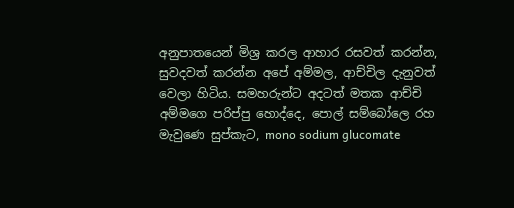අනුපාතයෙන් මිශ්‍ර කරල ආහාර රසවත් කරන්න, සුවදවත් කරන්න අපේ අම්මල, ආච්චිල දැනුවත් වෙලා හිටිය. සමහරුන්ට අදටත් මතක ආච්චි අම්මගෙ පරිප්පු හොද්දෙ, පොල් සම්බෝලෙ රහ මැවුණෙ සුප්කැට, mono sodium glucomate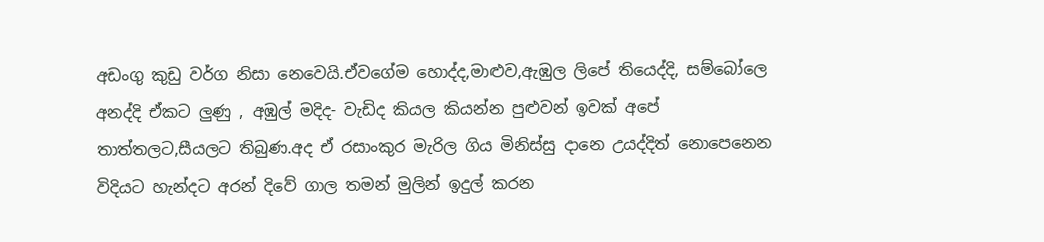අඩංගු කුඩු වර්ග නිසා නෙවෙයි.ඒවගේම හොද්ද,මාළුව,ඇඹුල ලිපේ තියෙද්දි, සම්බෝලෙ අනද්දි ඒකට ලුණු , අඹුල් මදිද- වැඩිද කියල කියන්න පුළුවන් ඉවක් අපේ තාත්තලට,සීයලට තිබුණ.අද ඒ රසාංකුර මැරිල ගිය මිනිස්සු දානෙ උයද්දිත් නොපෙනෙන විදියට හැන්දට අරන් දිවේ ගාල තමන් මුලින් ඉදුල් කරන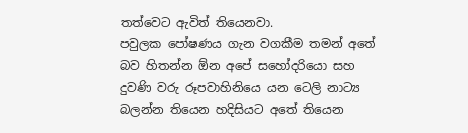තත්වෙට ඇවිත් තියෙනවා.
පවුලක පෝෂණය ගැන වගකීම තමන් අතේ බව හිතන්න ඕන අපේ සහෝදරියො සහ දුවණි වරු රූපවාහිනියෙ යන ටෙලි නාට්‍ය බලන්න තියෙන හදිසියට අතේ තියෙන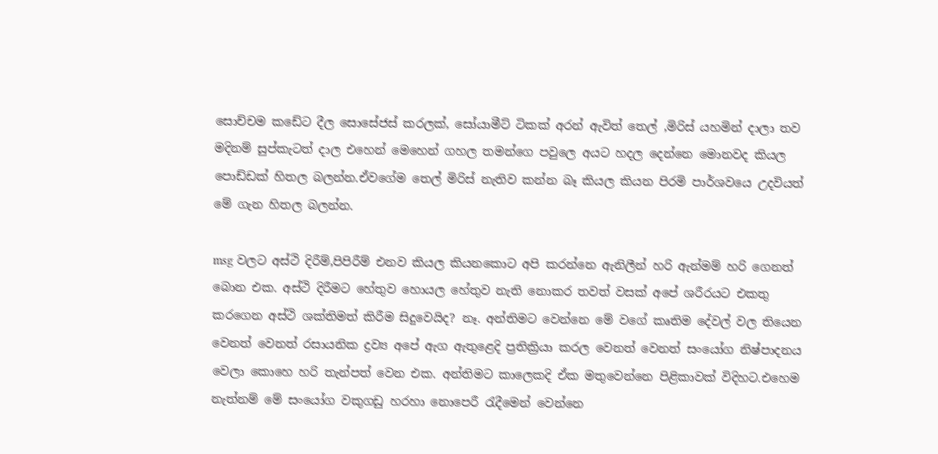සොච්චම කඩේට දීල සොසේජස් කරලක්, සෝයාමීට් ටිකක් අරන් ඇවිත් තෙල් ,මිරිස් යහමින් දාලා තව මදිනම් සුප්කැටත් දාල එහෙන් මෙහෙන් ගහල තමන්ගෙ පවුලෙ අයට හදල දෙන්නෙ මොනවද කියල පොඩ්ඩක් හිතල බලන්න.ඒවගේම තෙල් මිරිස් නැතිව කන්න බෑ කියල කියන පිරමි පාර්ශවයෙ උදවියත් මේ ගැන හිතල බලන්න.

msg වලට අස්ථි දිරීම්,පිපිරීම් එනව කියල කියනකොට අපි කරන්නෙ ඇනිලීන් හරි ඇන්මම් හරි ගෙනත් බොන එක. අස්ථි දිරීමට හේතුව හොයල හේතුව නැති නොකර තවත් වසක් අපේ ශරීරයට එකතු කරගෙන අස්ථි ශක්තිමත් කිරීම සිදුවෙයිද? නෑ. අන්තිමට වෙන්නෙ මේ වගේ කෘතිම දේවල් වල තියෙන වෙනත් වෙනත් රසායනික ද්‍රව්‍ය අපේ ඇග ඇතුළෙදි ප්‍රතික්‍රියා කරල වෙනත් වෙනත් සංයෝග නිෂ්පාදනය වෙලා කොහෙ හරි තැන්පත් වෙන එක. අන්තිමට කාලෙකදි ඒක මතුවෙන්නෙ පිළිකාවක් විදිහට.එහෙම නැත්නම් මේ සංයෝග වකුගඩු හරහා නොපෙරී රැදීමෙන් වෙන්නෙ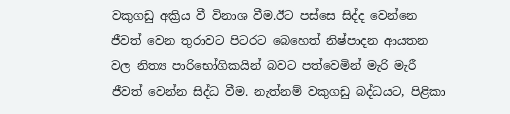වකුගඩු අක්‍රිය වී විනාශ වීම.ඊට පස්සෙ සිද්ද වෙන්නෙ ජීවත් වෙන තුරාවට පිටරට බෙහෙත් නිෂ්පාදන ආයතන වල නිත්‍ය පාරිභෝගිකයින් බවට පත්වෙමින් මැරි මැරී ජීවත් වෙන්න සිද්ධ වීම. නැත්නම් වකුගඩු බද්ධයට, පිළිකා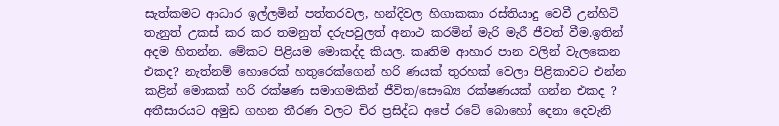සැත්කමට ආධාර ඉල්ලමින් පත්තරවල, හන්දිවල හිගාකකා රස්තියාදු වෙවී උන්හිටි තැනුත් උකස් කර කර තමනුත් දරුපවුලත් අනාථ කරමින් මැරි මැරී ජීවත් වීම.ඉතින් අදම හිතන්න. මේකට පිළියම මොකද්ද කියල. කෘතිම ආහාර පාන වලින් වැලකෙන එකද? නැත්නම් හොරෙක් හතුරෙක්ගෙන් හරි ණයක් තුරහක් වෙලා පිළිකාවට එන්න කළින් මොකක් හරි රක්ෂණ සමාගමකින් ජීවිත/සෞඛ්‍ය රක්ෂණයක් ගන්න එකද ? අතීසාරයට අමුඩ ගහන තීරණ වලට චිර ප්‍රසිද්ධ අපේ රටේ බොහෝ දෙනා දෙවැනි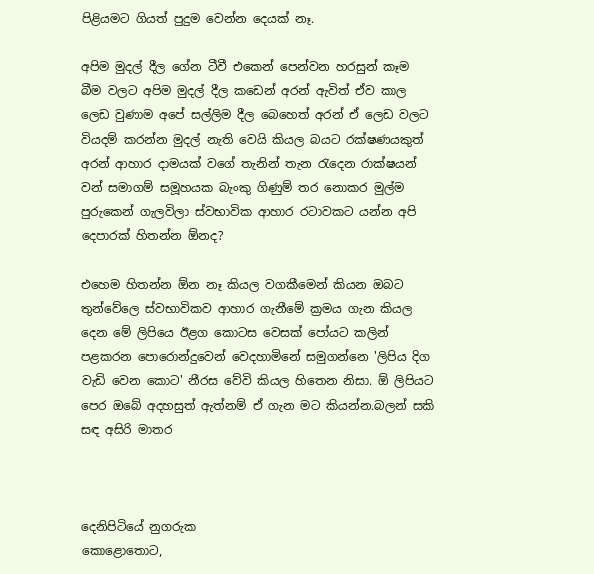පිළියමට ගියත් පුදුම වෙන්න දෙයක් නෑ.

අපිම මුදල් දීල ගේන ටීවී එකෙන් පෙන්වන හරසුන් කෑම බීම වලට අපිම මුදල් දීල කඩෙන් අරන් ඇවිත් ඒව කාල ලෙඩ වුණාම අපේ සල්ලිම දීල බෙහෙත් අරන් ඒ ලෙඩ වලට වියදම් කරන්න මුදල් නැති වෙයි කියල බයට රක්ෂණයකුත් අරන් ආහාර දාමයක් වගේ තැනින් තැන රැදෙන රාක්ෂයන් වන් සමාගම් සමූහයක බැංකු ගිණුම් තර නොකර මුල්ම පුරුකෙන් ගැලවිලා ස්වභාවික ආහාර රටාවකට යන්න අපි දෙපාරක් හිතන්න ඕනද?

එහෙම හිතන්න ඕන නෑ කියල වගකීමෙන් කියන ඔබට තුන්වේලෙ ස්වභාවිකව ආහාර ගැනීමේ ක්‍රමය ගැන කියල දෙන මේ ලිපියෙ ඊළග කොටස වෙසක් පෝයට කලින් පළකරන පොරොන්දුවෙන් වෙදහාමිනේ සමුගන්නෙ 'ලිපිය දිග වැඩි වෙන කොට' නීරස වේවි කියල හිතෙන නිසා. ඕ ලිපියට පෙර ඔබේ අදහසුත් ඇත්නම් ඒ ගැන මට කියන්න.බලන් සකි සඳ අසිරි මාතර



දෙනිපිටියේ නුගරුක
කොළොතොට,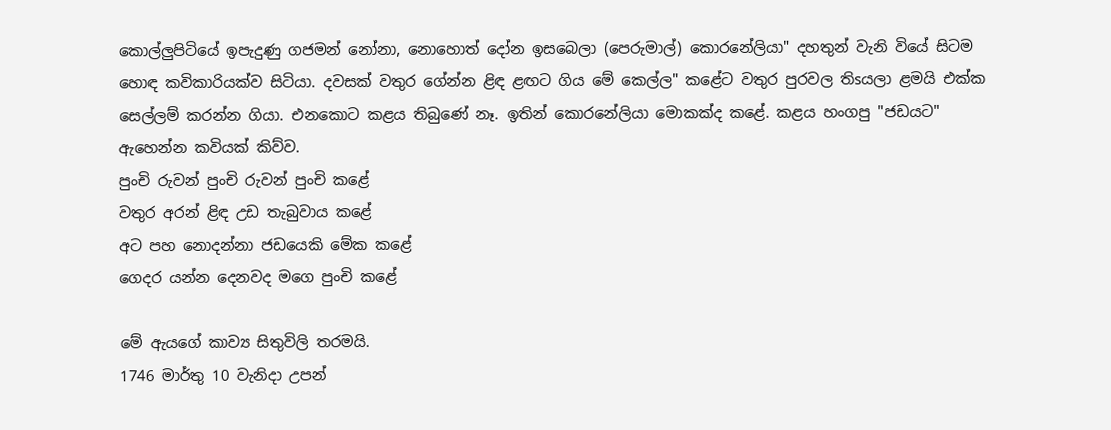කොල්ලුපිටියේ ඉපැදුණු ගජමන් නෝනා, නොහොත් දෝන ඉසබෙලා (පෙරුමාල්) කොරනේලියා" දහතුන් වැනි වියේ සිටම හොඳ කවිකාරියක්‌ව සිටියා. දවසක්‌ වතුර ගේන්න ළිඳ ළඟට ගිය මේ කෙල්ල" කළේට වතුර පුරවල තිsයලා ළමයි එක්‌ක සෙල්ලම් කරන්න ගියා. එනකොට කළය තිබුණේ නෑ. ඉතින් කොරනේලියා මොකක්‌ද කළේ. කළය හංගපු "ජඩයට" ඇහෙන්න කවියක්‌ කිව්ව.
පුංචි රුවන් පුංචි රුවන් පුංචි කළේ
වතුර අරන් ළිඳ උඩ තැබුවාය කළේ
අට පහ නොදන්නා ජඩයෙකි මේක කළේ
ගෙදර යන්න දෙනවද මගෙ පුංචි කළේ

මේ ඇයගේ කාව්‍ය සිතුවිලි තරමයි.
1746 මාර්තු 10 වැනිදා උපන්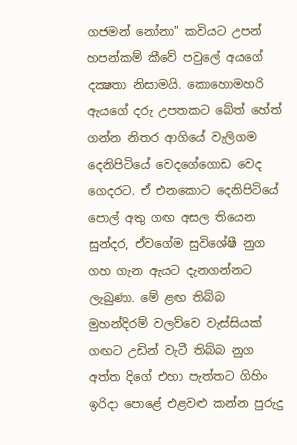ගජමන් නෝනා" කවියට උපන් හපන්කම් කීවේ පවුලේ අයගේ දක්‍ෂතා නිසාමයි. කොහොමහරි ඇයගේ දරු උපතකට බේත් හේත් ගන්න නිතර ආගියේ වැලිගම දෙනිපිටියේ වෙදගේගොඩ වෙද ගෙදරට. ඒ එනකොට දෙනිපිටියේ පොල් අතු ගඟ අසල තියෙන සුන්දර, ඒවගේම සුවිශේෂී නුග ගහ ගැන ඇයට දැනගන්නට ලැබුණා. මේ ළඟ තිබ්බ මුහන්දිරම් වලව්වෙ වැස්‌සියක්‌ ගඟට උඩින් වැටී තිබ්බ නුග අත්ත දිගේ එහා පැත්තට ගිහිං ඉරිදා පොළේ එළවළු කන්න පුරුදු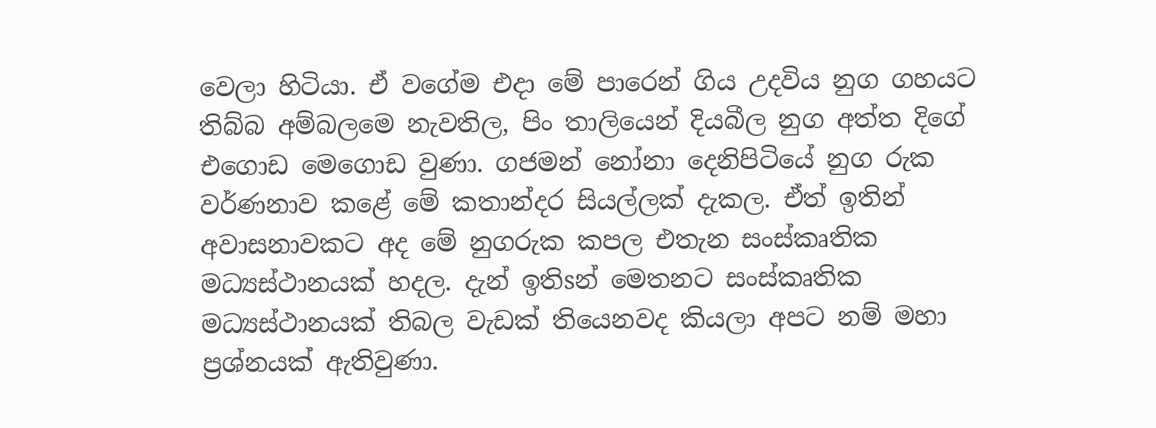වෙලා හිටියා. ඒ වගේම එදා මේ පාරෙන් ගිය උදවිය නුග ගහයට තිබ්බ අම්බලමෙ නැවතිල, පිං තාලියෙන් දියබීල නුග අත්ත දිගේ එගොඩ මෙගොඩ වුණා. ගජමන් නෝනා දෙනිපිටියේ නුග රුක වර්ණනාව කළේ මේ කතාන්දර සියල්ලක්‌ දැකල. ඒත් ඉතින් අවාසනාවකට අද මේ නුගරුක කපල එතැන සංස්‌කෘතික මධ්‍යස්‌ථානයක්‌ හදල. දැන් ඉතිsන් මෙතනට සංස්‌කෘතික මධ්‍යස්‌ථානයක්‌ තිබල වැඩක්‌ තියෙනවද කියලා අපට නම් මහා ප්‍රශ්නයක්‌ ඇතිවුණා.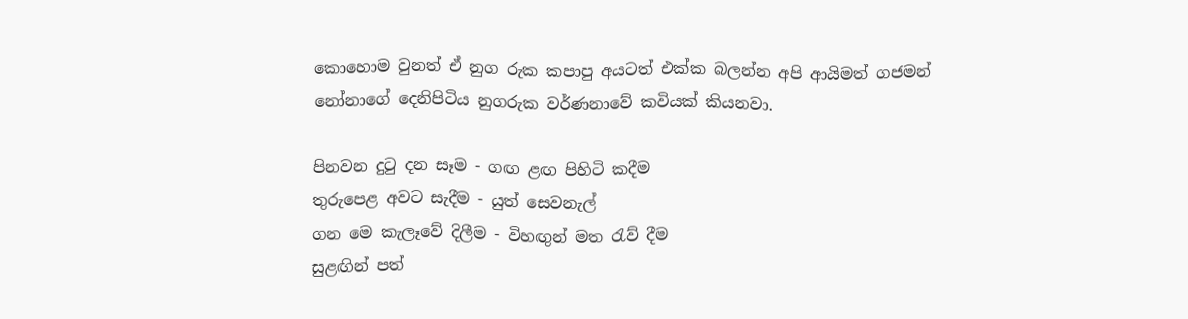කොහොම වුනත් ඒ නුග රුක කපාපු අයටත් එක්‌ක බලන්න අපි ආයිමත් ගජමන් නෝනාගේ දෙනිපිටිය නුගරුක වර්ණනාවේ කවියක්‌ කියනවා.

පිනවන දුටු දන සෑම - ගඟ ළඟ පිහිටි කදීම
තුරුපෙළ අවට සැදීම - යුත් සෙවනැල්
ගන මෙ කැලෑවේ දිලීම - විහඟුන් මත රැව් දීම
සුළඟින් පත්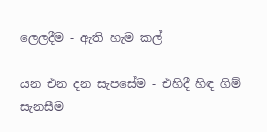ලෙලදීම - ඇති හැම කල්

යන එන දන සැපසේම - එහිදී හිඳ ගිම් සැනසීම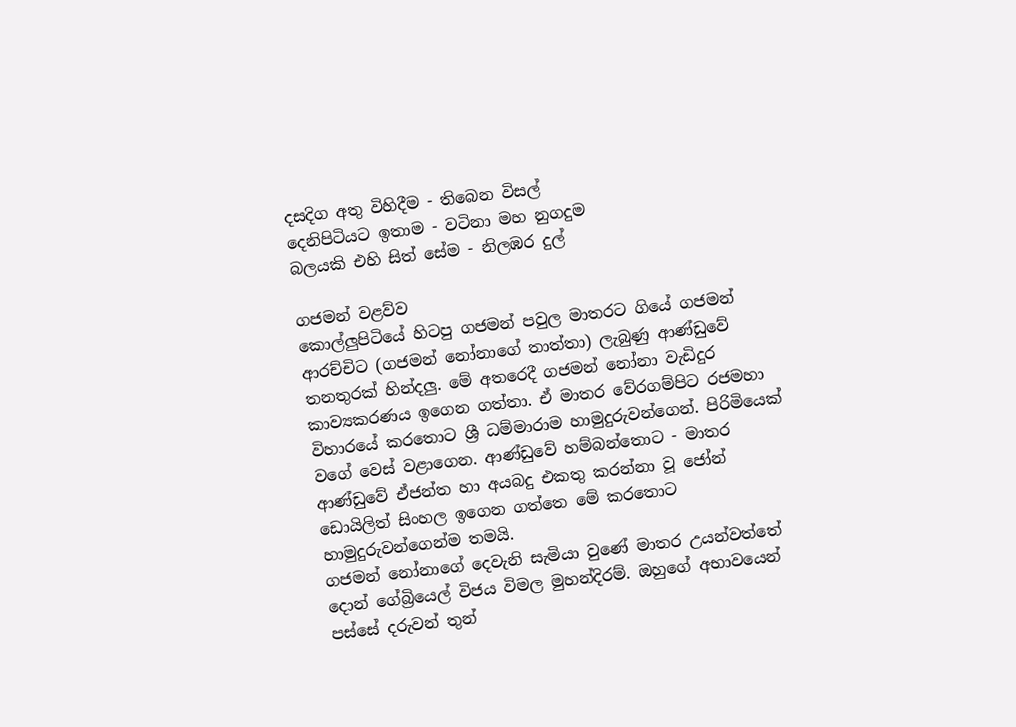දසදිග අතු විහිදීම - තිබෙන විසල්
දෙනිපිටියට ඉතාම - වටිනා මහ නුගදුම
බලයකි එහි සිත් සේම - නිලඹර දුල්

ගජමන් වළව්ව
කොල්ලුපිටියේ හිටපු ගජමන් පවුල මාතරට ගියේ ගජමන් ආරච්චිට (ගජමන් නෝනාගේ තාත්තා) ලැබුණු ආණ්‌ඩුවේ තනතුරක්‌ හින්දලු. මේ අතරෙදී ගජමන් නෝනා වැඩිදුර කාව්‍යකරණය ඉගෙන ගත්තා. ඒ මාතර වේරගම්පිට රජමහා විහාරයේ කරතොට ශ්‍රී ධම්මාරාම හාමුදුරුවන්ගෙන්. පිරිමියෙක්‌ වගේ වෙස්‌ වළාගෙන. ආණ්‌ඩුවේ හම්බන්තොට - මාතර ආණ්‌ඩුවේ ඒජන්ත හා අයබදු එකතු කරන්නා වූ ජෝන් ඩොයිලිත් සිංහල ඉගෙන ගත්තෙ මේ කරතොට හාමුදුරුවන්ගෙන්ම තමයි.
ගජමන් නෝනාගේ දෙවැනි සැමියා වුණේ මාතර උයන්වත්තේ දොන් ගේබ්‍රියෙල් විජය විමල මුහන්දිරම්. ඔහුගේ අභාවයෙන් පස්‌සේ දරුවන් තුන්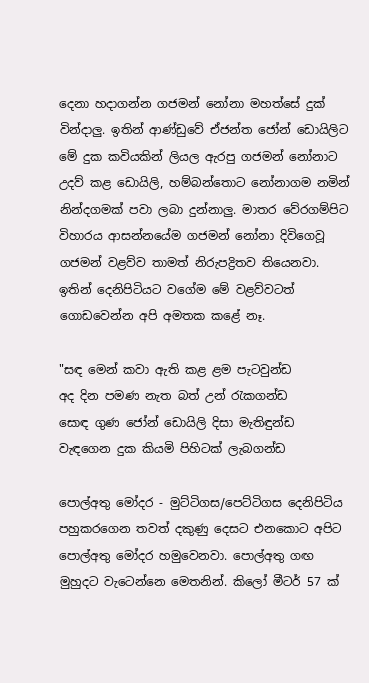දෙනා හදාගන්න ගජමන් නෝනා මහත්සේ දුක්‌ වින්දාලු. ඉතින් ආණ්‌ඩුවේ ඒජන්ත ජෝන් ඩොයිලිට මේ දුක කවියකින් ලියල ඇරපු ගජමන් නෝනාට උදව් කළ ඩොයිලි, හම්බන්තොට නෝනාගම නමින් නින්දගමක්‌ පවා ලබා දුන්නාලු. මාතර වේරගම්පිට විහාරය ආසන්නයේම ගජමන් නෝනා දිවිගෙවූ ගජමන් වළව්ව තාමත් නිරුපද්‍රිතව තියෙනවා. ඉතින් දෙනිපිටියට වගේම මේ වළව්වටත් ගොඩවෙන්න අපි අමතක කළේ නෑ.

"සඳ මෙන් කවා ඇති කළ ළම පැටවුන්ඩ
අද දින පමණ නැත බත් උන් රැකගන්ඩ
සොඳ ගුණ ජෝන් ඩොයිලි දිසා මැතිඳුන්ඩ
වැඳගෙන දුක කියමි පිහිටක්‌ ලැබගන්ඩ

පොල්අතු මෝදර - මුට්‌ටිගස/පෙට්‌ටිගස දෙනිපිටිය පහුකරගෙන තවත් දකුණු දෙසට එනකොට අපිට පොල්අතු මෝදර හමුවෙනවා. පොල්අතු ගඟ මුහුදට වැටෙන්නෙ මෙතනින්. කිලෝ මීටර් 57 ක්‌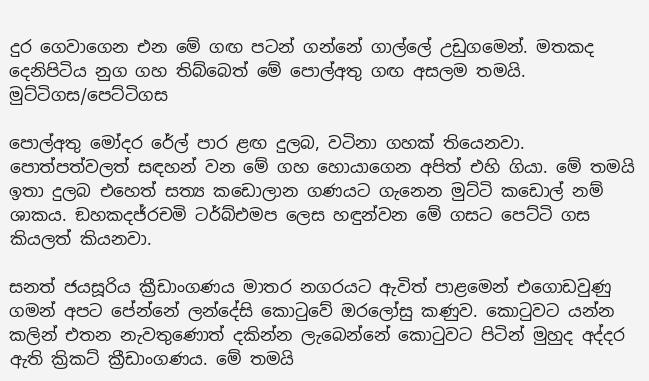දුර ගෙවාගෙන එන මේ ගඟ පටන් ගන්නේ ගාල්ලේ උඩුගමෙන්. මතකද දෙනිපිටිය නුග ගහ තිබ්බෙත් මේ පොල්අතු ගඟ අසලම තමයි.
මුට්‌ටිගස/පෙට්‌ටිගස

පොල්අතු මෝදර රේල් පාර ළඟ දුලබ, වටිනා ගහක්‌ තියෙනවා. පොත්පත්වලත් සඳහන් වන මේ ගහ හොයාගෙන අපිත් එහි ගියා. මේ තමයි ඉතා දුලබ එහෙත් සත්‍ය කඩොලාන ගණයට ගැනෙන මුට්‌ටි කඩොල් නම් ශාකය. ඞහකදජ්රචමි ටර්බ්එමප ලෙස හඳුන්වන මේ ගසට පෙට්‌ටි ගස කියලත් කියනවා.

සනත් ජයසූරිය ක්‍රීඩාංගණය මාතර නගරයට ඇවිත් පාළමෙන් එගොඩවුණු ගමන් අපට පේන්නේ ලන්දේසි කොටුවේ ඔරලෝසු කණුව. කොටුවට යන්න කලින් එතන නැවතුණොත් දකින්න ලැබෙන්නේ කොටුවට පිටින් මුහුද අද්දර ඇති ක්‍රිකට්‌ ක්‍රීඩාංගණය. මේ තමයි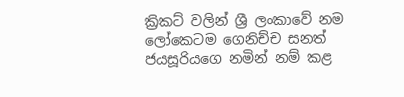ක්‍රිකට්‌ වලින් ශ්‍රී ලංකාවේ නම ලෝකෙටම ගෙනිච්ච සනත් ජයසූරියගෙ නමින් නම් කළ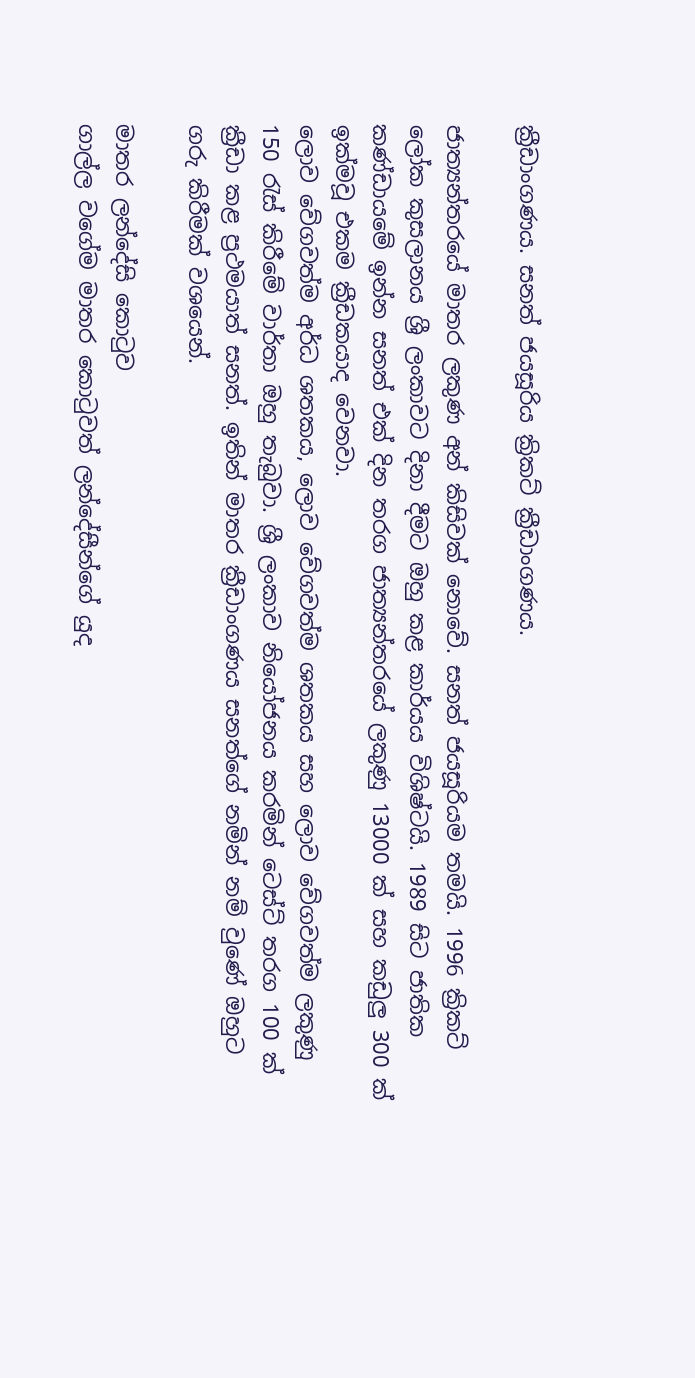ක්‍රීඩාංගණය. සනත් ජයසූරිය ක්‍රිකට්‌ ක්‍රීඩාංගණය.

ජාත්‍යන්තරයේ මාතර ලකුණ අන් කිසිවක්‌ නොවේ. සනත් ජයසූරියම තමයි. 1996 ක්‍රිකට්‌ ලෝක කුසලානය ශ්‍රී ලංකාවට දිනා දීමට ඔහු කළ කාර්යය විශිෂ්ටයි. 1989 සිට ජාතික කණ්‌ඩායමේ ඉන්න සනත් එක්‌ දින තරග ජාත්‍යන්තරයේ ලකුණු 13000 ක්‌ සහ කඩුලු 300 ක්‌ ඉක්‌මවූ එකම ක්‍රීඩකයාද වෙනවා.
ලොව වේගවත්ම අර්ධ ශතකය, ලොව වේගවත්ම ශතකය සහ ලොව වේගවත්ම ලකුණු 150 රැස්‌ කිරීමේ වාර්තා ඔහු තැබුවා. ශ්‍රී ලංකාව නියෝජනය කරමින් ටෙස්‌ට්‌ තරග 100 ක්‌ ක්‍රීඩා කළ ප්‍රථමයාත් සනත්. ඉතින් මාතර ක්‍රීඩාංගණය සනත්ගේ නමින් නම් වුණේ ඔහුට ගරු කිරීමක්‌ වශයෙන්.

මාතර ලන්දේසි කොටුව
ගාල්ල වගේම මාතර කොටුවත් ලන්දේසීන්ගේ යුද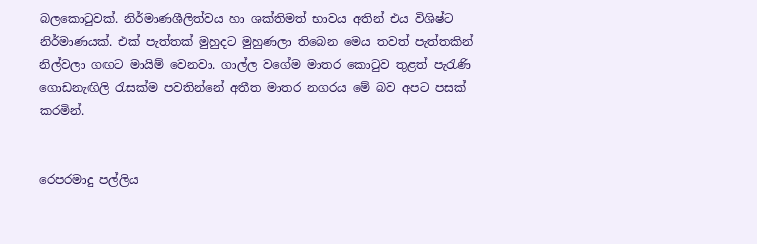බලකොටුවක්‌. නිර්මාණශීලිත්වය හා ශක්‌තිමත් භාවය අතින් එය විශිෂ්ට නිර්මාණයක්‌. එක්‌ පැත්තක්‌ මුහුදට මුහුණලා තිබෙන මෙය තවත් පැත්තකින් නිල්වලා ගඟට මායිම් වෙනවා. ගාල්ල වගේම මාතර කොටුව තුළත් පැරැණි ගොඩනැඟිලි රැසක්‌ම පවතින්නේ අතීත මාතර නගරය මේ බව අපට පසක්‌ කරමින්.


රෙපරමාදු පල්ලිය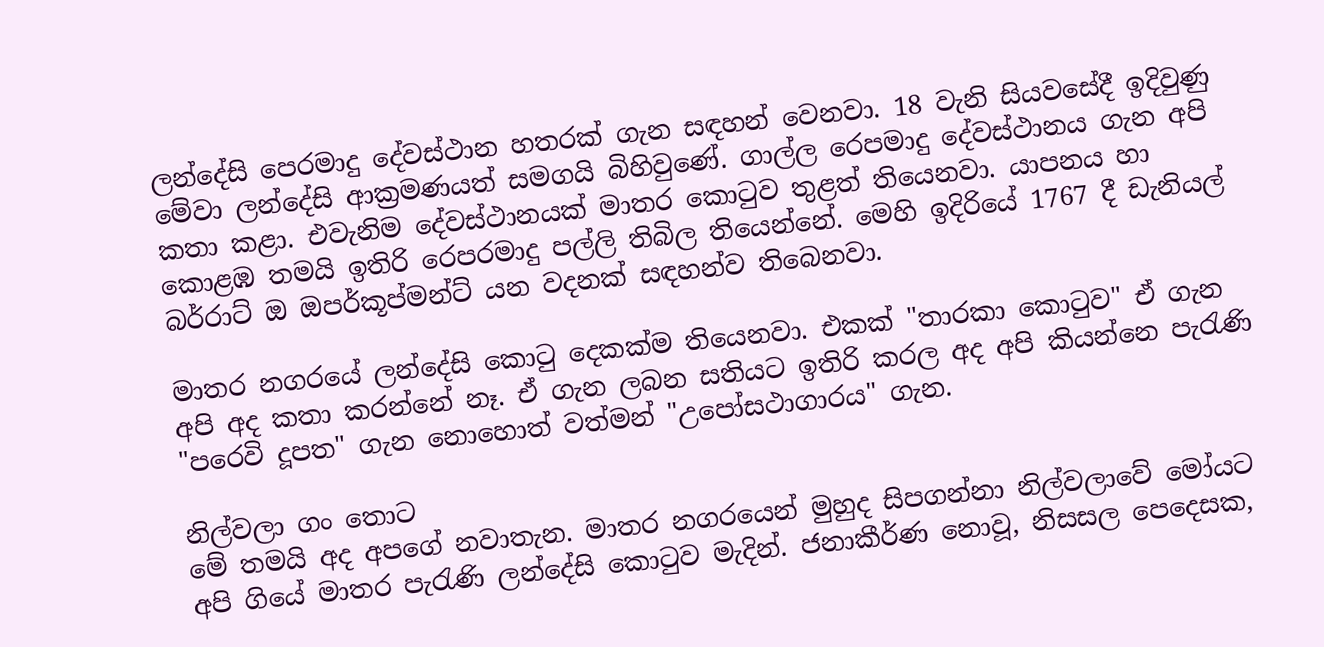ලන්දේසි පෙරමාදු දේවස්‌ථාන හතරක්‌ ගැන සඳහන් වෙනවා. 18 වැනි සියවසේදී ඉදිවුණු මේවා ලන්දේසි ආක්‍රමණයත් සමගයි බිහිවුණේ. ගාල්ල රෙපමාදු දේවස්‌ථානය ගැන අපි කතා කළා. එවැනිම දේවස්‌ථානයක්‌ මාතර කොටුව තුළත් තියෙනවා. යාපනය හා කොළඹ තමයි ඉතිරි රෙපරමාදු පල්ලි තිබිල තියෙන්නේ. මෙහි ඉදිරියේ 1767 දී ඩැනියල් බර්රාට්‌ ඔ ඔපර්කූප්මන්ට්‌ යන වදනක්‌ සඳහන්ව තිබෙනවා.

මාතර නගරයේ ලන්දේසි කොටු දෙකක්‌ම තියෙනවා. එකක්‌ "තාරකා කොටුව" ඒ ගැන අපි අද කතා කරන්නේ නෑ. ඒ ගැන ලබන සතියට ඉතිරි කරල අද අපි කියන්නෙ පැරැණි "පරෙවි දූපත" ගැන නොහොත් වත්මන් "උපෝසථාගාරය" ගැන.

නිල්වලා ගං තොට
මේ තමයි අද අපගේ නවාතැන. මාතර නගරයෙන් මුහුද සිපගන්නා නිල්වලාවේ මෝයට අපි ගියේ මාතර පැරැණි ලන්දේසි කොටුව මැදින්. ජනාකීර්ණ නොවූ, නිසසල පෙදෙසක,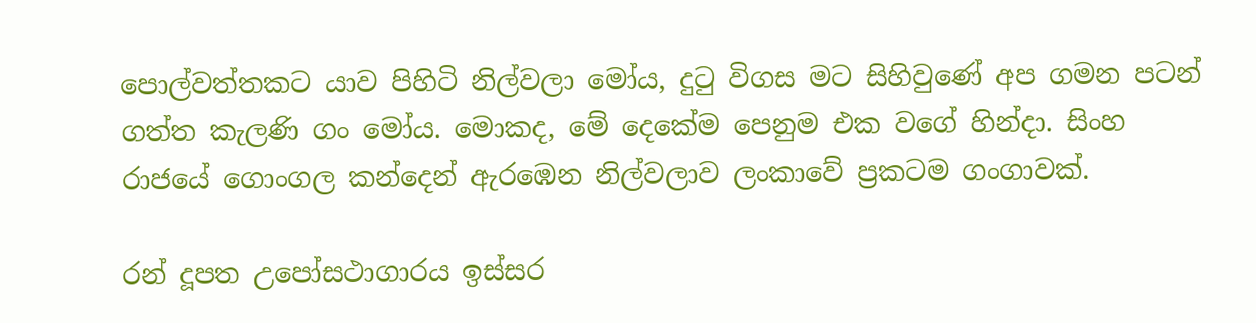පොල්වත්තකට යාව පිහිටි නිල්වලා මෝය, දුටු විගස මට සිහිවුණේ අප ගමන පටන් ගත්ත කැලණි ගං මෝය. මොකද, මේ දෙකේම පෙනුම එක වගේ හින්දා. සිංහ රාජයේ ගොංගල කන්දෙන් ඇරඹෙන නිල්වලාව ලංකාවේ ප්‍රකටම ගංගාවක්‌.

රන් දූපත උපෝසථාගාරය ඉස්‌සර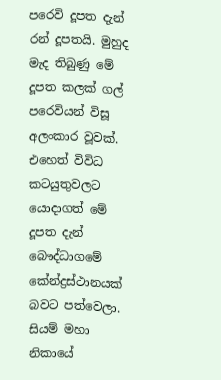පරෙවි දූපත දැන් රන් දූපතයි. මුහුද මැද තිබුණු මේ දූපත කලක්‌ ගල් පරෙවියන් විසූ අලංකාර වූවක්‌. එහෙත් විවිධ කටයුතුවලට යොදාගත් මේ දූපත දැන් බෞද්ධාගමේ කේන්ද්‍රස්‌ථානයක්‌ බවට පත්වෙලා. සියම් මහා නිකායේ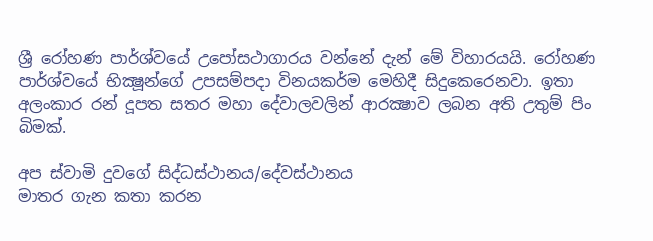ශ්‍රී රෝහණ පාර්ශ්වයේ උපෝසථාගාරය වන්නේ දැන් මේ විහාරයයි. රෝහණ පාර්ශ්වයේ භික්‍ෂූන්ගේ උපසම්පදා විනයකර්ම මෙහිදී සිදුකෙරෙනවා. ඉතා අලංකාර රන් දූපත සතර මහා දේවාලවලින් ආරක්‍ෂාව ලබන අති උතුම් පිං බිමක්‌.

අප ස්‌වාමි දුවගේ සිද්ධස්‌ථානය/දේවස්‌ථානය
මාතර ගැන කතා කරන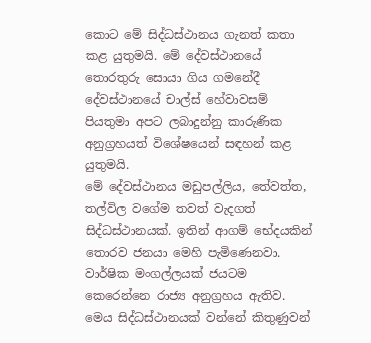කොට මේ සිද්ධස්‌ථානය ගැනත් කතා කළ යුතුමයි. මේ දේවස්‌ථානයේ තොරතුරු සොයා ගිය ගමනේදී දේවස්‌ථානයේ චාල්ස්‌ හේවාවසම් පියතුමා අපට ලබාදුන්නු කාරුණික අනුග්‍රහයත් විශේෂයෙන් සඳහන් කළ යුතුමයි.
මේ දේවස්‌ථානය මඩුපල්ලිය, තේවත්ත, තල්විල වගේම තවත් වැදගත් සිද්ධස්‌ථානයක්‌. ඉතින් ආගම් භේදයකින් තොරව ජනයා මෙහි පැමිණෙනවා. වාර්ෂික මංගල්ලයක්‌ ජයටම කෙරෙන්නෙ රාජ්‍ය අනුග්‍රහය ඇතිව.
මෙය සිද්ධස්‌ථානයක්‌ වන්නේ කිතුණුවන්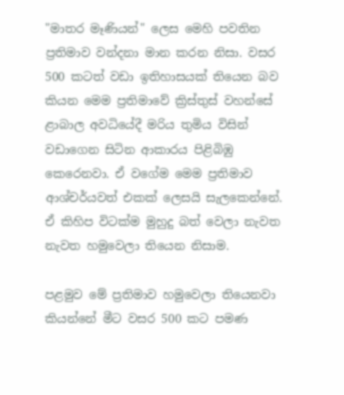"මාතර මෑණියන්" ලෙස මෙහි පවතින ප්‍රතිමාව වන්දනා මාන කරන නිසා. වසර 500 කටත් වඩා ඉතිහාසයක්‌ තියෙන බව කියන මෙම ප්‍රතිමාවේ ක්‍රිස්‌තුස්‌ වහන්සේ ළාබාල අවධියේදී මරිය තුමිය විසින් වඩාගෙන සිටින ආකාරය පිළිබිඹු කෙරෙනවා. ඒ වගේම මෙම ප්‍රතිමාව ආශ්චර්යවත් එකක්‌ ලෙසයි සැලකෙන්නේ. ඒ කිහිප විටක්‌ම මුහුදු බත් වෙලා නැවත නැවත හමුවෙලා තියෙන නිසාම.

පළමුව මේ ප්‍රතිමාව හමුවෙලා තියෙනවා කියන්නේ මීට වසර 500 කට පමණ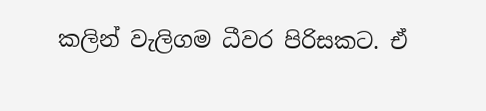කලින් වැලිගම ධීවර පිරිසකට. ඒ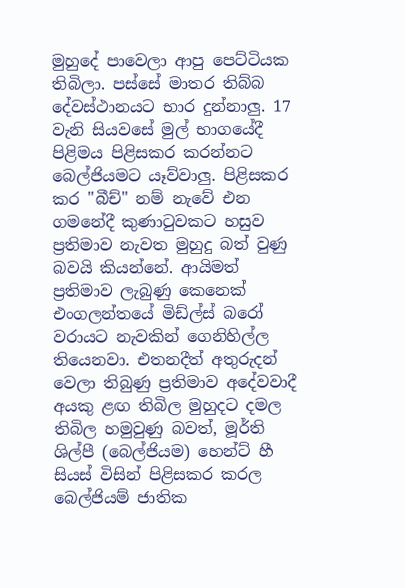මුහුදේ පාවෙලා ආපු පෙට්‌ටියක තිබිලා. පස්‌සේ මාතර තිබ්බ දේවස්‌ථානයට භාර දුන්නාලු. 17 වැනි සියවසේ මුල් භාගයේදී පිළිමය පිළිසකර කරන්නට බෙල්ජියමට යෑව්වාලු. පිළිසකර කර "බීච්" නම් නැවේ එන ගමනේදී කුණාටුවකට හසුව ප්‍රතිමාව නැවත මුහුදු බත් වුණු බවයි කියන්නේ. ආයිමත් ප්‍රතිමාව ලැබුණු කෙනෙක්‌ එංගලන්තයේ මිඩ්ල්ස්‌ බරෝ වරායට නැවකින් ගෙනිහිල්ල තියෙනවා. එතනදීත් අතුරුදන් වෙලා තිබුණු ප්‍රතිමාව අදේවවාදී අයකු ළඟ තිබිල මුහුදට දමල තිබිල හමුවුණු බවත්, මූර්ති ශිල්පී (බෙල්ජියම) හෙන්ට්‌ හී සියස්‌ විසින් පිළිසකර කරල බෙල්ජියම් ජාතික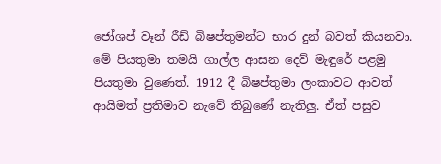ජෝශප් වෑන් රීඩ් බිෂප්තුමන්ට භාර දුන් බවත් කියනවා. මේ පියතුමා තමයි ගාල්ල ආසන දෙව් මැඳුරේ පළමු පියතුමා වුණෙත්. 1912 දී බිෂප්තුමා ලංකාවට ආවත් ආයිමත් ප්‍රතිමාව නැවේ තිබුණේ නැතිලු. ඒත් පසුව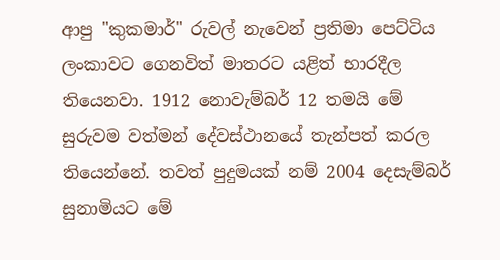ආපු "කුකමාර්" රුවල් නැවෙන් ප්‍රතිමා පෙට්‌ටිය ලංකාවට ගෙනවිත් මාතරට යළිත් භාරදීල තියෙනවා. 1912 නොවැම්බර් 12 තමයි මේ සුරුවම වත්මන් දේවස්‌ථානයේ තැන්පත් කරල තියෙන්නේ. තවත් පුදුමයක්‌ නම් 2004 දෙසැම්බර් සුනාමියට මේ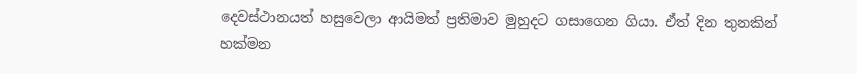දෙවස්‌ථානයත් හසුවෙලා ආයිමත් ප්‍රතිමාව මුහුදට ගසාගෙන ගියා. ඒත් දින තුනකින් හක්‌මන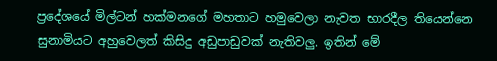ප්‍රදේශයේ මිල්ටන් හක්‌මනගේ මහතාට හමුවෙලා නැවත භාරදීල තියෙන්නෙ සුනාමියට අහුවෙලත් කිසිදු අඩුපාඩුවක්‌ නැතිවලු. ඉතින් මේ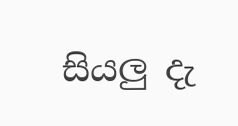සියලු දැ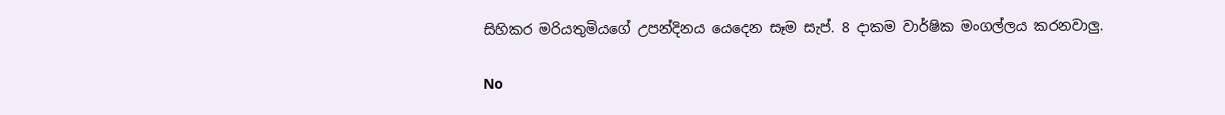සිහිකර මරියතුමියගේ උපන්දිනය යෙදෙන සෑම සැප්. 8 දාකම වාර්ෂික මංගල්ලය කරනවාලු.

No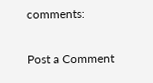comments:

Post a Comment